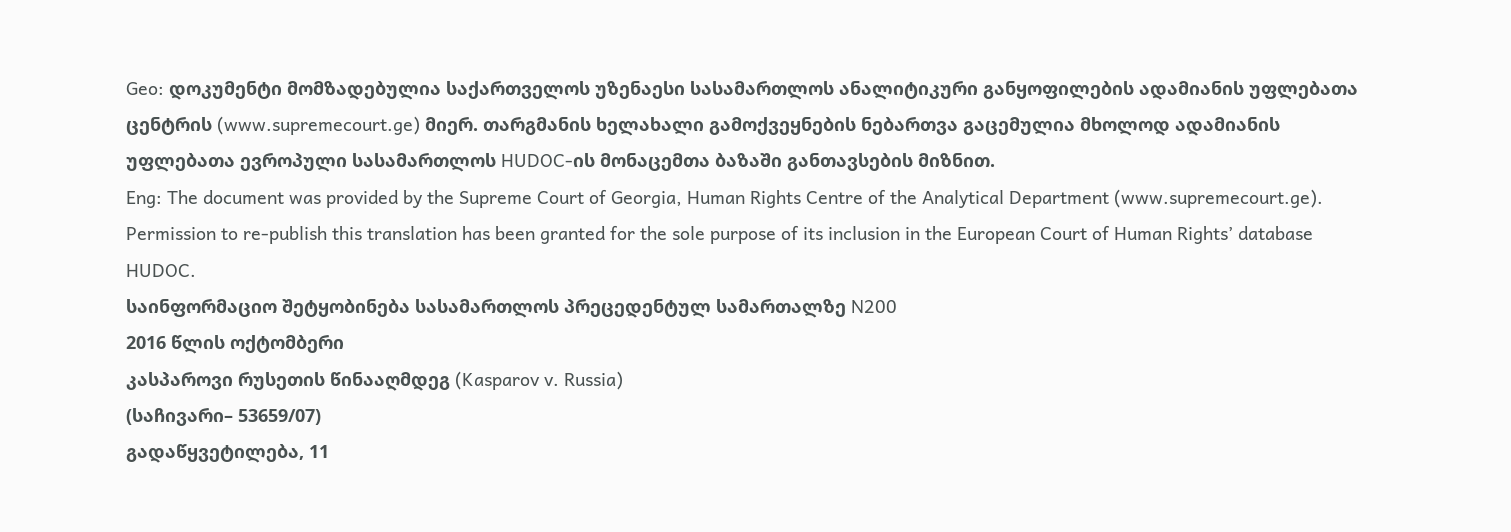Geo: დოკუმენტი მომზადებულია საქართველოს უზენაესი სასამართლოს ანალიტიკური განყოფილების ადამიანის უფლებათა ცენტრის (www.supremecourt.ge) მიერ. თარგმანის ხელახალი გამოქვეყნების ნებართვა გაცემულია მხოლოდ ადამიანის უფლებათა ევროპული სასამართლოს HUDOC-ის მონაცემთა ბაზაში განთავსების მიზნით.
Eng: The document was provided by the Supreme Court of Georgia, Human Rights Centre of the Analytical Department (www.supremecourt.ge). Permission to re-publish this translation has been granted for the sole purpose of its inclusion in the European Court of Human Rights’ database HUDOC.
საინფორმაციო შეტყობინება სასამართლოს პრეცედენტულ სამართალზე N200
2016 წლის ოქტომბერი
კასპაროვი რუსეთის წინააღმდეგ (Kasparov v. Russia)
(საჩივარი– 53659/07)
გადაწყვეტილება, 11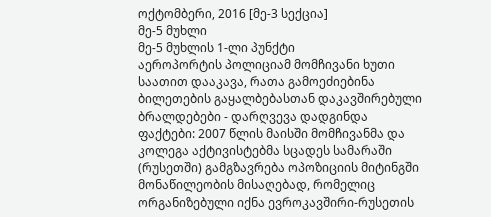ოქტომბერი, 2016 [მე-3 სექცია]
მე-5 მუხლი
მე-5 მუხლის 1-ლი პუნქტი
აეროპორტის პოლიციამ მომჩივანი ხუთი საათით დააკავა, რათა გამოეძიებინა ბილეთების გაყალბებასთან დაკავშირებული ბრალდებები - დარღვევა დადგინდა
ფაქტები: 2007 წლის მაისში მომჩივანმა და კოლეგა აქტივისტებმა სცადეს სამარაში (რუსეთში) გამგზავრება ოპოზიციის მიტინგში მონაწილეობის მისაღებად, რომელიც ორგანიზებული იქნა ევროკავშირი-რუსეთის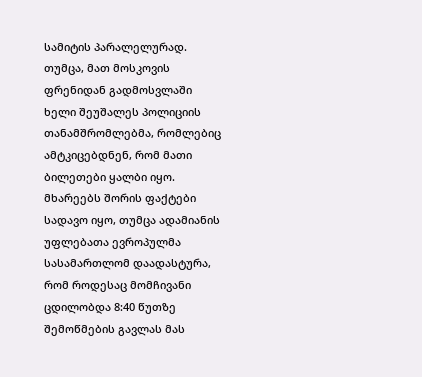სამიტის პარალელურად. თუმცა, მათ მოსკოვის ფრენიდან გადმოსვლაში ხელი შეუშალეს პოლიციის თანამშრომლებმა, რომლებიც ამტკიცებდნენ, რომ მათი ბილეთები ყალბი იყო. მხარეებს შორის ფაქტები სადავო იყო, თუმცა ადამიანის უფლებათა ევროპულმა სასამართლომ დაადასტურა, რომ როდესაც მომჩივანი ცდილობდა 8:40 წუთზე შემოწმების გავლას მას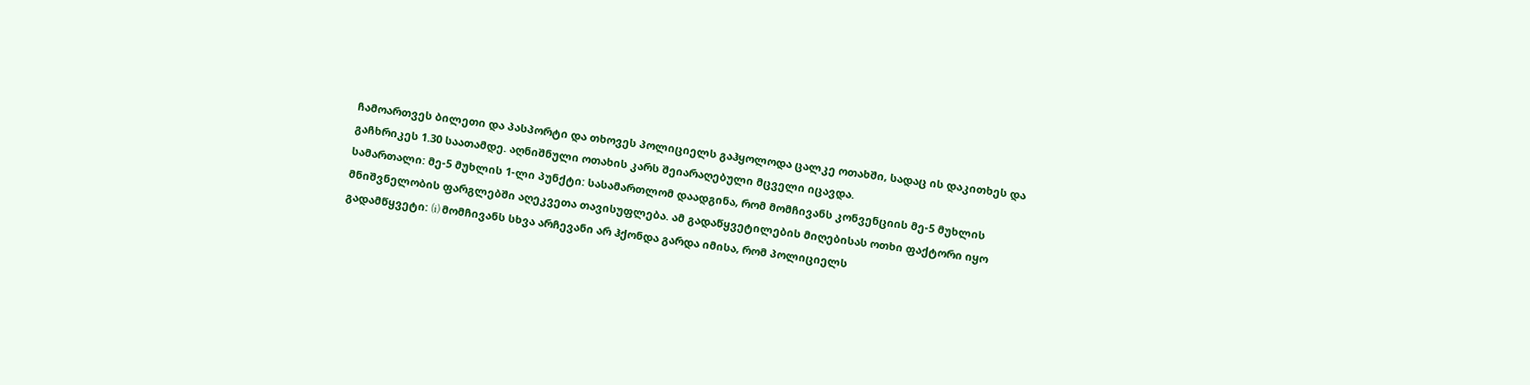ჩამოართვეს ბილეთი და პასპორტი და თხოვეს პოლიციელს გაჰყოლოდა ცალკე ოთახში, სადაც ის დაკითხეს და გაჩხრიკეს 1.30 საათამდე. აღნიშნული ოთახის კარს შეიარაღებული მცველი იცავდა.
სამართალი: მე-5 მუხლის 1-ლი პუნქტი: სასამართლომ დაადგინა, რომ მომჩივანს კონვენციის მე-5 მუხლის მნიშვნელობის ფარგლებში აღეკვეთა თავისუფლება. ამ გადაწყვეტილების მიღებისას ოთხი ფაქტორი იყო გადამწყვეტი: (i) მომჩივანს სხვა არჩევანი არ ჰქონდა გარდა იმისა, რომ პოლიციელს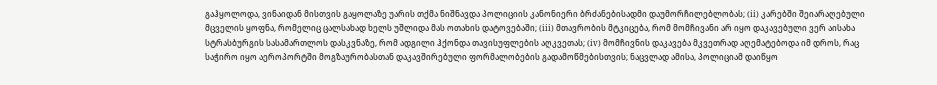გაჰყოლოდა, ვინაიდან მისთვის გაყოლაზე უარის თქმა ნიშნავდა პოლიციის კანონიერი ბრძანებისადმი დაუმორჩილებლობას; (ii) კარებში შეიარაღებული მცველის ყოფნა, რომელიც ცალსახად ხელს უშლიდა მას ოთახის დატოვებაში; (iii) მთავრობის მტკიცება, რომ მომჩივანი არ იყო დაკავებული ვერ აისახა სტრასბურგის სასამართლოს დასკვნაზე, რომ ადგილი ჰქონდა თავისუფლების აღკვეთას; (iv) მომჩივნის დაკავება მკვეთრად აღემატებოდა იმ დროს, რაც საჭირო იყო აეროპორტში მოგზაურობასთან დაკავშირებული ფორმალობების გადამოწმებისთვის; ნაცვლად ამისა, პოლიციამ დაიწყო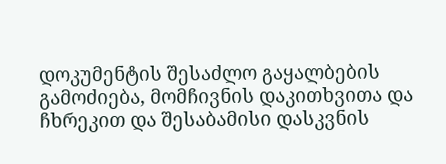დოკუმენტის შესაძლო გაყალბების გამოძიება, მომჩივნის დაკითხვითა და ჩხრეკით და შესაბამისი დასკვნის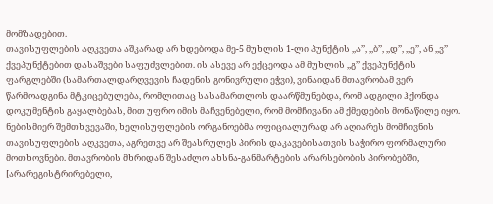მომზადებით.
თავისუფლების აღკვეთა აშკარად არ ხდებოდა მე-5 მუხლის 1-ლი პუნქტის ,,ა’’, ,,ბ’’, ,,დ’’, ,,ე’’, ან ,,ვ’’ ქვეპუნქტებით დასაშვები საფუძვლებით. ის ასევე არ ექცეოდა ამ მუხლის ,,გ’’ ქვეპუნქტის ფარგლებში (სამართალდარღვევის ჩადენის გონივრული ეჭვი), ვინაიდან მთავრობამ ვერ წარმოადგინა მტკიცებულება, რომლითაც სასამართლოს დაარწმუნებდა, რომ ადგილი ჰქონდა დოკუმენტის გაყალბებას, მით უფრო იმის მაჩვენებელი, რომ მომჩივანი ამ ქმედების მონაწილე იყო. ნებისმიერ შემთხვევაში, ხელისუფლების ორგანოებმა ოფიციალურად არ აღიარეს მომჩივნის თავისუფლების აღკვეთა, აგრეთვე არ შეასრულეს პირის დაკავებისათვის საჭირო ფორმალური მოთხოვნები. მთავრობის მხრიდან შესაძლო ახსნა-განმარტების არარსებობის პირობებში, [არარეგისტრირებელი,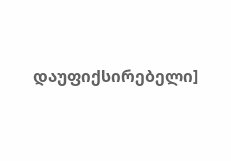დაუფიქსირებელი]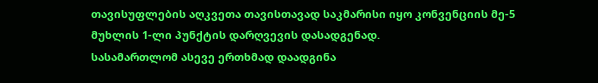თავისუფლების აღკვეთა თავისთავად საკმარისი იყო კონვენციის მე-5 მუხლის 1-ლი პუნქტის დარღვევის დასადგენად.
სასამართლომ ასევე ერთხმად დაადგინა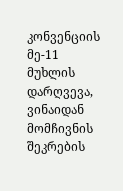კონვენციის მე-11 მუხლის დარღვევა, ვინაიდან მომჩივნის შეკრების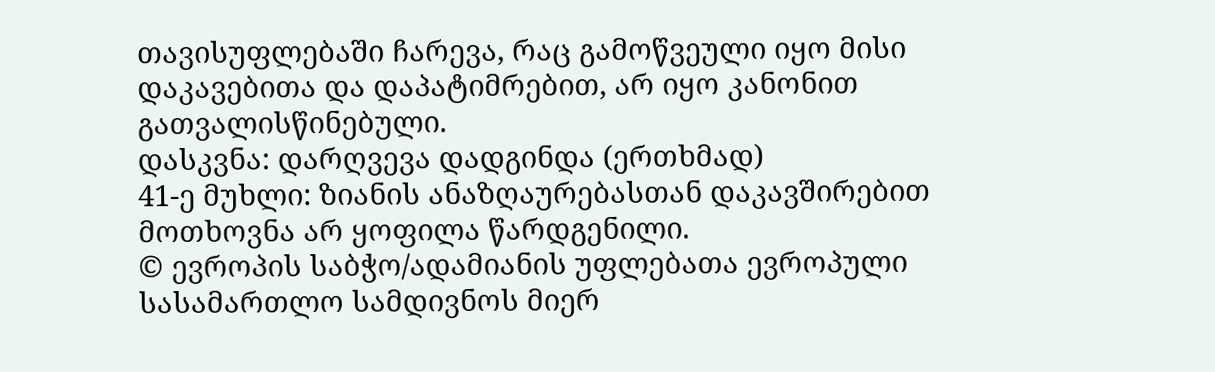თავისუფლებაში ჩარევა, რაც გამოწვეული იყო მისი დაკავებითა და დაპატიმრებით, არ იყო კანონით გათვალისწინებული.
დასკვნა: დარღვევა დადგინდა (ერთხმად)
41-ე მუხლი: ზიანის ანაზღაურებასთან დაკავშირებით მოთხოვნა არ ყოფილა წარდგენილი.
© ევროპის საბჭო/ადამიანის უფლებათა ევროპული სასამართლო სამდივნოს მიერ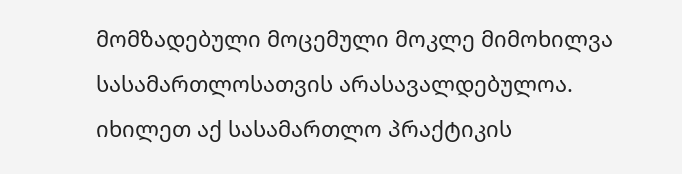მომზადებული მოცემული მოკლე მიმოხილვა სასამართლოსათვის არასავალდებულოა.
იხილეთ აქ სასამართლო პრაქტიკის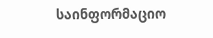საინფორმაციო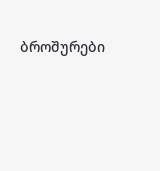ბროშურები